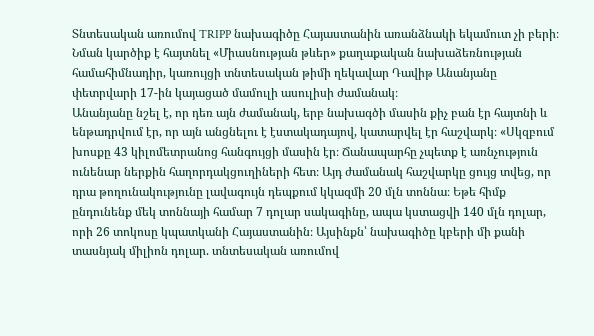Տնտեսական առումով TRIPP նախագիծը Հայաստանին առանձնակի եկամուտ չի բերի։ Նման կարծիք է հայտնել «Միասնության թևեր» քաղաքական նախաձեռնության համահիմնադիր, կառույցի տնտեսական թիմի ղեկավար Դավիթ Անանյանը փետրվարի 17-ին կայացած մամուլի ասուլիսի ժամանակ։
Անանյանը նշել է, որ դեռ այն ժամանակ, երբ նախագծի մասին քիչ բան էր հայտնի և ենթադրվում էր, որ այն անցնելու է էստակադայով, կատարվել էր հաշվարկ։ «Սկզբում խոսքը 43 կիլոմետրանոց հանգույցի մասին էր։ Ճանապարհը չպետք է առնչություն ունենար ներքին հաղորդակցուղիների հետ։ Այդ ժամանակ հաշվարկը ցույց տվեց, որ դրա թողունակությունը լավագույն դեպքում կկազմի 20 մլն տոննա։ Եթե հիմք ընդունենք մեկ տոննայի համար 7 դոլար սակագինը, ապա կստացվի 140 մլն դոլար, որի 26 տոկոսը կպատկանի Հայաստանին։ Այսինքն՝ նախագիծը կբերի մի քանի տասնյակ միլիոն դոլար. տնտեսական առումով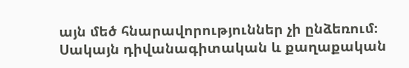այն մեծ հնարավորություններ չի ընձեռում։ Սակայն դիվանագիտական և քաղաքական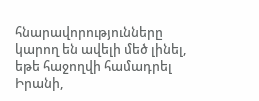հնարավորությունները կարող են ավելի մեծ լինել, եթե հաջողվի համադրել Իրանի,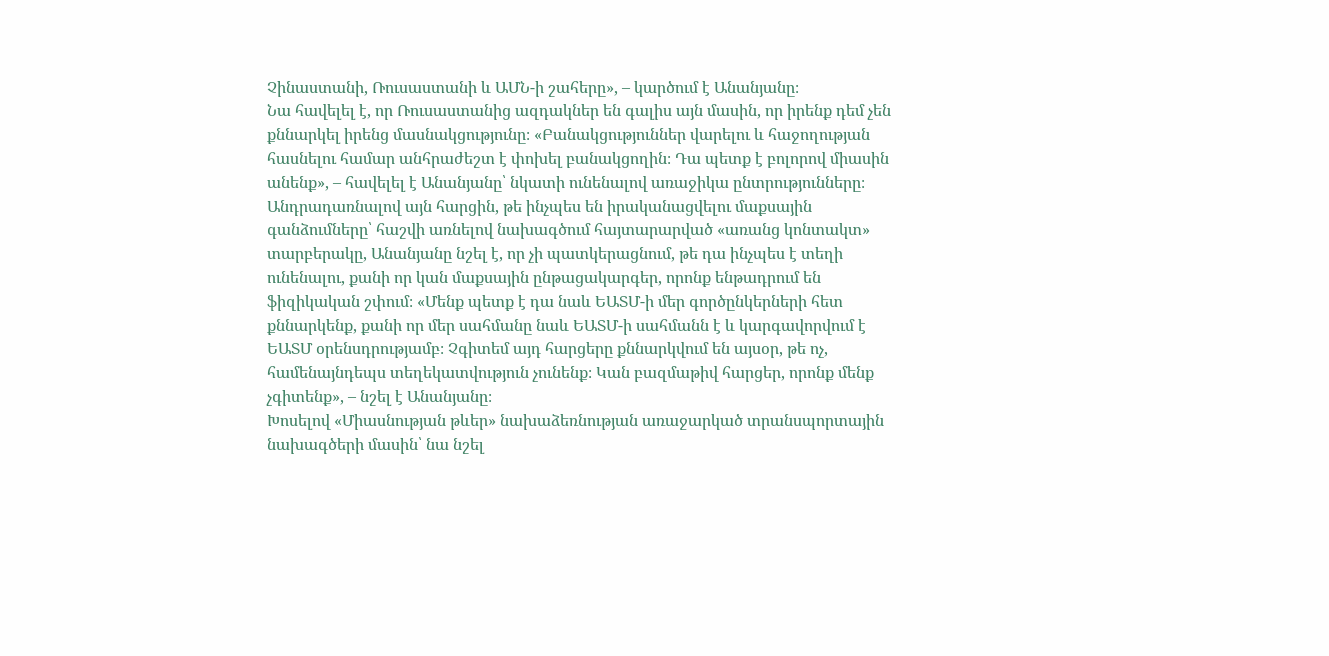Չինաստանի, Ռուսաստանի և ԱՄՆ-ի շահերը», – կարծում է Անանյանը։
Նա հավելել է, որ Ռուսաստանից ազդակներ են գալիս այն մասին, որ իրենք դեմ չեն քննարկել իրենց մասնակցությունը։ «Բանակցություններ վարելու և հաջողության հասնելու համար անհրաժեշտ է փոխել բանակցողին։ Դա պետք է բոլորով միասին անենք», – հավելել է Անանյանը՝ նկատի ունենալով առաջիկա ընտրությունները։
Անդրադառնալով այն հարցին, թե ինչպես են իրականացվելու մաքսային գանձումները՝ հաշվի առնելով նախագծում հայտարարված «առանց կոնտակտ» տարբերակը, Անանյանը նշել է, որ չի պատկերացնում, թե դա ինչպես է տեղի ունենալու, քանի որ կան մաքսային ընթացակարգեր, որոնք ենթադրում են ֆիզիկական շփում։ «Մենք պետք է դա նաև ԵԱՏՄ-ի մեր գործընկերների հետ քննարկենք, քանի որ մեր սահմանը նաև ԵԱՏՄ-ի սահմանն է և կարգավորվում է ԵԱՏՄ օրենսդրությամբ։ Չգիտեմ այդ հարցերը քննարկվում են այսօր, թե ոչ, համենայնդեպս տեղեկատվություն չունենք։ Կան բազմաթիվ հարցեր, որոնք մենք չգիտենք», – նշել է Անանյանը։
Խոսելով «Միասնության թևեր» նախաձեռնության առաջարկած տրանսպորտային նախագծերի մասին՝ նա նշել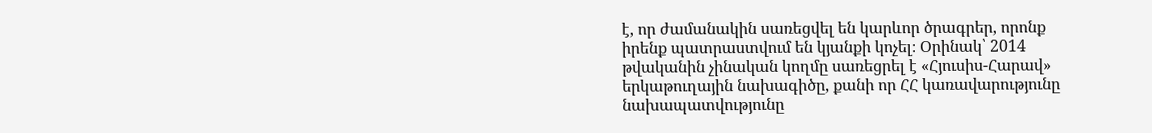է, որ ժամանակին սառեցվել են կարևոր ծրագրեր, որոնք իրենք պատրաստվում են կյանքի կոչել։ Օրինակ՝ 2014 թվականին չինական կողմը սառեցրել է «Հյուսիս-Հարավ» երկաթուղային նախագիծը, քանի որ ՀՀ կառավարությունը նախապատվությունը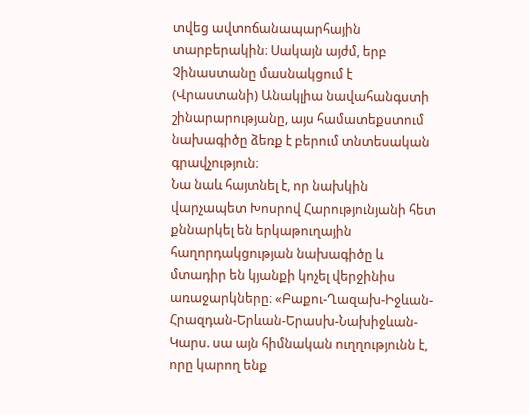տվեց ավտոճանապարհային տարբերակին։ Սակայն այժմ, երբ Չինաստանը մասնակցում է (Վրաստանի) Անակլիա նավահանգստի շինարարությանը, այս համատեքստում նախագիծը ձեռք է բերում տնտեսական գրավչություն։
Նա նաև հայտնել է, որ նախկին վարչապետ Խոսրով Հարությունյանի հետ քննարկել են երկաթուղային հաղորդակցության նախագիծը և մտադիր են կյանքի կոչել վերջինիս առաջարկները։ «Բաքու-Ղազախ-Իջևան-Հրազդան-Երևան-Երասխ-Նախիջևան-Կարս. սա այն հիմնական ուղղությունն է, որը կարող ենք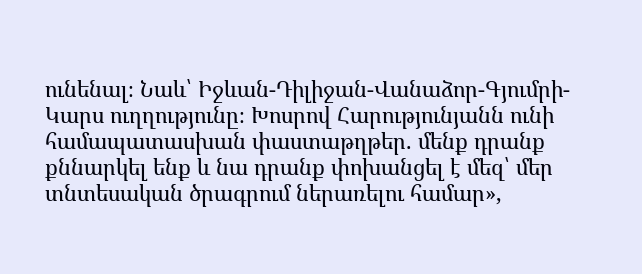ունենալ։ Նաև՝ Իջևան-Դիլիջան-Վանաձոր-Գյումրի-Կարս ուղղությունը։ Խոսրով Հարությունյանն ունի համապատասխան փաստաթղթեր. մենք դրանք քննարկել ենք և նա դրանք փոխանցել է մեզ՝ մեր տնտեսական ծրագրում ներառելու համար»,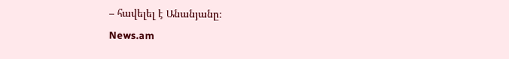– հավելել է Անանյանը։
News.am